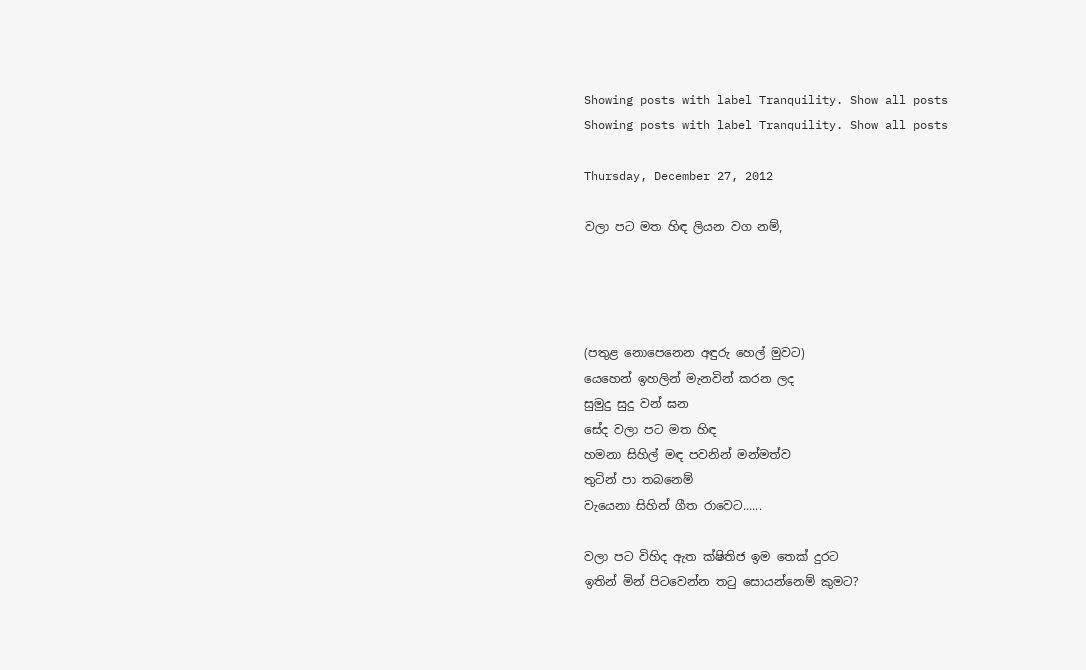Showing posts with label Tranquility. Show all posts
Showing posts with label Tranquility. Show all posts

Thursday, December 27, 2012

වලා පට මත හිඳ ලියන වග නම්,




(පතුළ නොපෙනෙන අඳුරු හෙල් මුවට)
යෙහෙන් ඉහලින් මැනවින් කරන ලද
සුමුදු සුදු වන් ඝන
සේද වලා පට මත හිඳ
හමනා සිහිල් මඳ පවනින් මන්මත්ව
තුටින් පා තබනෙම්
වැයෙනා සිහින් ගීත රාවෙට......

වලා පට විහිද ඇත ක්ෂිතිජ ඉම තෙක් දුරට
ඉතින් මින් පිටවෙන්න තටු සොයන්නෙම් කුමට?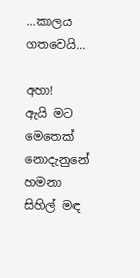...කාලය ගතවෙයි...

අහා!
ඇයි මට මෙතෙක් නොදැනුනේ
හමනා සිහිල් මඳ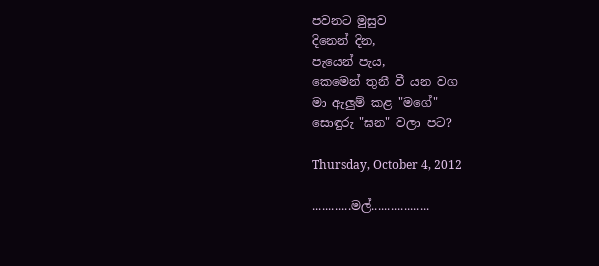පවනට මුසුව
දිනෙන් දින,
පැයෙන් පැය,
කෙමෙන් තුනී වී යන වග
මා ඇලුම් කළ "මගේ"
සොඳුරු "ඝන" වලා පට?

Thursday, October 4, 2012

............මල්..................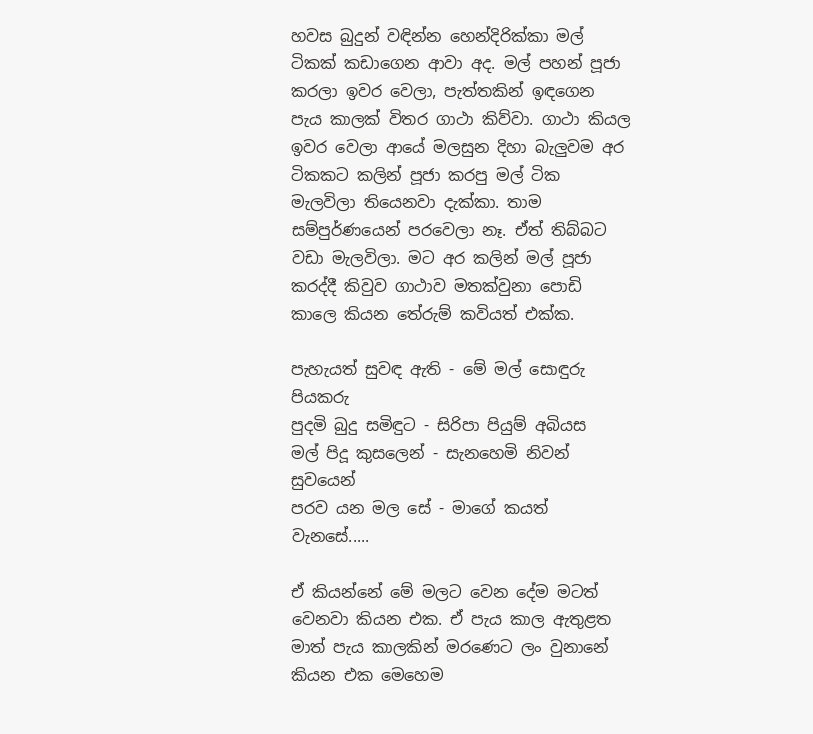හවස බුදුන් වඳින්න හෙන්දිරික්කා මල් ටිකක් කඩාගෙන ආවා අද. මල් පහන් පූජා කරලා ඉවර වෙලා, පැත්තකින් ඉඳගෙන පැය කාලක් විතර ගාථා කිව්වා. ගාථා කියල ඉවර වෙලා ආයේ මලසුන දිහා බැලුවම අර ටිකකට කලින් පූජා කරපු මල් ටික මැලවිලා තියෙනවා දැක්කා. තාම සම්පුර්ණයෙන් පරවෙලා නෑ. ඒත් තිබ්බට වඩා මැලවිලා. මට අර කලින් මල් පූජා කරද්දී කිවුව ගාථාව මතක්වුනා පොඩි කාලෙ කියන තේරුම් කවියත් එක්ක.

පැහැයත් සුවඳ ඇති - මේ මල් සොඳුරු පියකරු
පුදමි බුදු සමිඳුට - සිරිපා පියුම් අබියස
මල් පිදූ කුසලෙන් - සැනහෙමි නිවන් සුවයෙන්
පරව යන මල සේ - මාගේ කයත් වැනසේ.....

ඒ කියන්නේ මේ මලට වෙන දේම මටත් වෙනවා කියන එක. ඒ පැය කාල ඇතුළත මාත් පැය කාලකින් මරණෙට ලං වුනානේ කියන එක මෙහෙම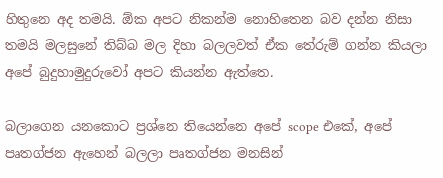හිතුනෙ අද තමයි. ඕක අපට නිකන්ම නොහිතෙන බව දන්න නිසා තමයි මලසුනේ තිබ්බ මල දිහා බලලවත් ඒක තේරුම් ගන්න කියලා අපේ බුදුහාමුදුරුවෝ අපට කියන්න ඇත්තෙ.

බලාගෙන යනකොට ප්‍රශ්නෙ තියෙන්නෙ අපේ scope එකේ, අපේ පෘතග්ජන ඇහෙන් බලලා පෘතග්ජන මනසින්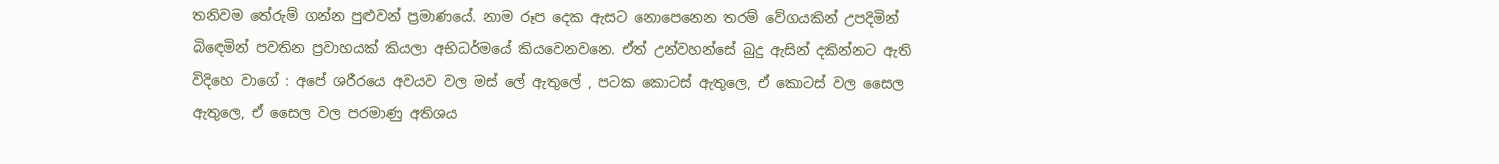තනිවම තේරුම් ගන්න පුළුවන් ප්‍රමාණයේ. නාම රූප දෙක ඇසට නොපෙනෙන තරම් වේගයකින් උපදිමින් බිඳෙමින් පවතින ප්‍රවාහයක් කියලා අභිධර්මයේ කියවෙනවනෙ. ඒත් උන්වහන්සේ බුදු ඇසින් දකින්නට ඇති විදිහෙ වාගේ : අපේ ශරීරයෙ අවයව වල මස් ලේ ඇතුලේ , පටක කොටස් ඇතුලෙ, ඒ කොටස් වල සෛල ඇතුලෙ, ඒ සෛල වල පරමාණු අතිශය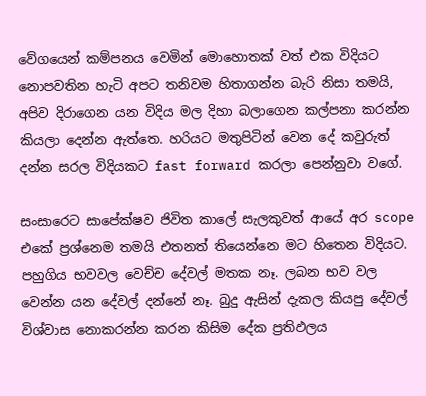වේගයෙන් කම්පනය වෙමින් මොහොතක් වත් එක විදියට නොපවතින හැටි අපට තනිවම හිතාගන්න බැරි නිසා තමයි, අපිව දිරාගෙන යන විදිය මල දිහා බලාගෙන කල්පනා කරන්න කියලා දෙන්න ඇත්තෙ. හරියට මතුපිටින් වෙන දේ කවුරුත් දන්න සරල විදියකට fast forward කරලා පෙන්නුවා වගේ.

සංසාරෙට සාපේක්ෂව ජිවිත කාලේ සැලකුවත් ආයේ අර scope එකේ ප්‍රශ්නෙම තමයි එතනත් තියෙන්නෙ මට හිතෙන විදියට. පහුගිය භවවල වෙච්ච දේවල් මතක නෑ. ලබන භව වල වෙන්න යන දේවල් දන්නේ නෑ. බුදු ඇසින් දැකල කියපු දේවල් විශ්වාස නොකරන්න කරන කිසිම දේක ප්‍රතිඵලය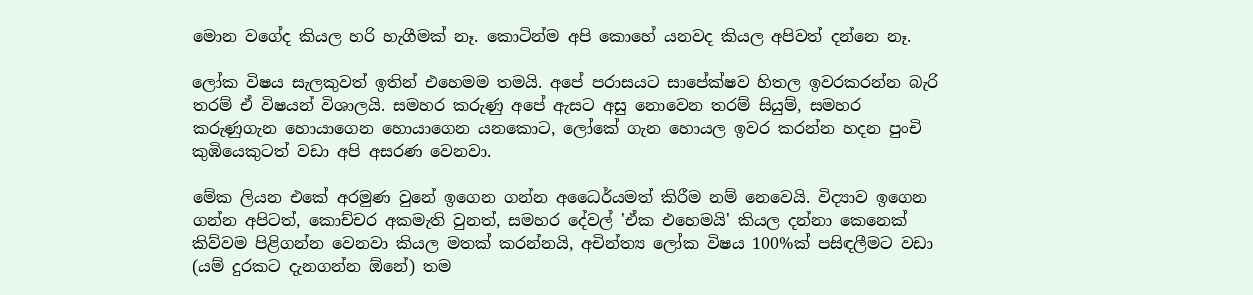මොන වගේද කියල හරි හැගීමක් නෑ. කොටින්ම අපි කොහේ යනවද කියල අපිවත් දන්නෙ නෑ.

ලෝක විෂය සැලකුවත් ඉතින් එහෙමම තමයි. අපේ පරාසයට සාපේක්ෂව හිතල ඉවරකරන්න බැරි තරම් ඒ විෂයන් විශාලයි. සමහර කරුණු අපේ ඇසට අසු නොවෙන තරම් සියුම්, සමහර කරුණුගැන හොයාගෙන හොයාගෙන යනකොට, ලෝකේ ගැන හොයල ඉවර කරන්න හදන පුංචි කුඹියෙකුටත් වඩා අපි අසරණ වෙනවා.

මේක ලියන එකේ අරමුණ වුනේ ඉගෙන ගන්න අධෛර්යමත් කිරීම නම් නෙවෙයි. විද්‍යාව ඉගෙන ගන්න අපිටත්, කොච්චර අකමැති වුනත්, සමහර දේවල් 'ඒක එහෙමයි' කියල දන්නා කෙනෙක් කිව්වම පිළිගන්න වෙනවා කියල මතක් කරන්නයි, අචින්ත්‍ය ලෝක විෂය 100%ක් පසිඳලීමට වඩා (යම් දුරකට දැනගන්න ඕනේ) තම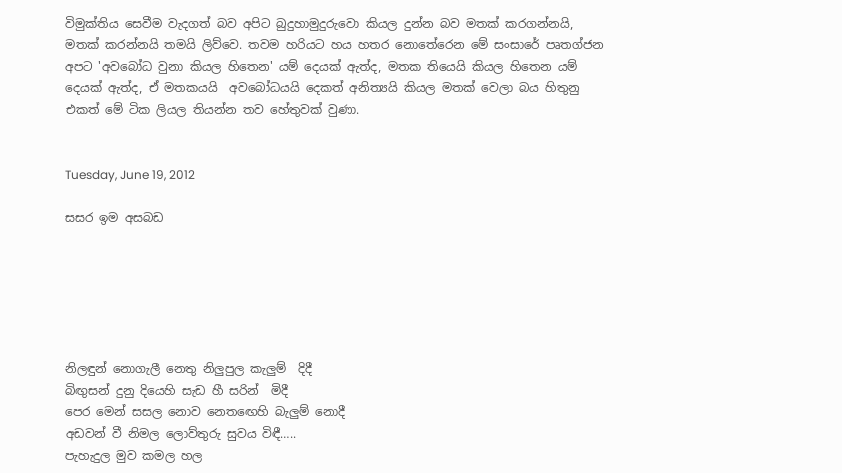විමුක්තිය සෙවීම වැදගත් බව අපිට බුදුහාමුදුරුවො කියල දුන්න බව මතක් කරගන්නයි, මතක් කරන්නයි තමයි ලිව්වෙ. තවම හරියට හය හතර නොතේරෙන මේ සංසාරේ පෘතග්ජන අපට 'අවබෝධ වුනා කියල හිතෙන' යම් දෙයක් ඇත්ද, මතක තියෙයි කියල හිතෙන යම් දෙයක් ඇත්ද, ඒ මතකයයි  අවබෝධයයි දෙකත් අනිත්‍යයි කියල මතක් වෙලා බය හිතුනු එකත් මේ ටික ලියල තියන්න තව හේතුවක් වුණා.


Tuesday, June 19, 2012

සසර ඉම අසබඩ






නිලඳුන් නොගැලී නෙතු නිලුපුල කැලුම්  දිදී
බිඟුසන් දුනු දියෙහි සැඩ හී සරින්  මිදී
පෙර මෙන් සසල නොව නෙතඟෙහි බැලුම් නොදී
අඩවන් වී නිමල ලොව්තුරු සුවය විඳී…..
පැහැදුල මුව කමල හල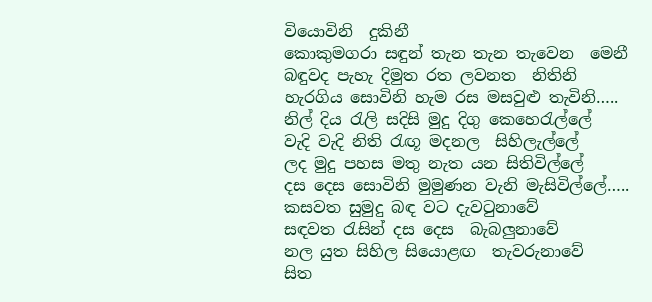වියොවිනි  දුකිනී
කොකුමගරා සඳුන් තැන තැන තැවෙන  මෙනී
බඳුවද පැහැ දිමුත රත ලවනත  නිතිනි
හැරගිය සොවිනි හැම රස මසවුළු තැවිනි…..
නිල් දිය රැලි සදිසි මුදු දිගු කෙහෙරැල්ලේ
වැදි වැදි නිති රැඟූ මදනල  සිහිලැල්ලේ
ලද මුදු පහස මතු නැත යන සිතිවිල්ලේ
දස දෙස සොවිනි මුමුණන වැනි මැසිවිල්ලේ…..
කසවත සුමුදු බඳ වට දැවටුනාවේ
සඳවත රැසින් දස දෙස  බැබලුනාවේ
නල යුත සිහිල සියොළඟ  තැවරුනාවේ
සිත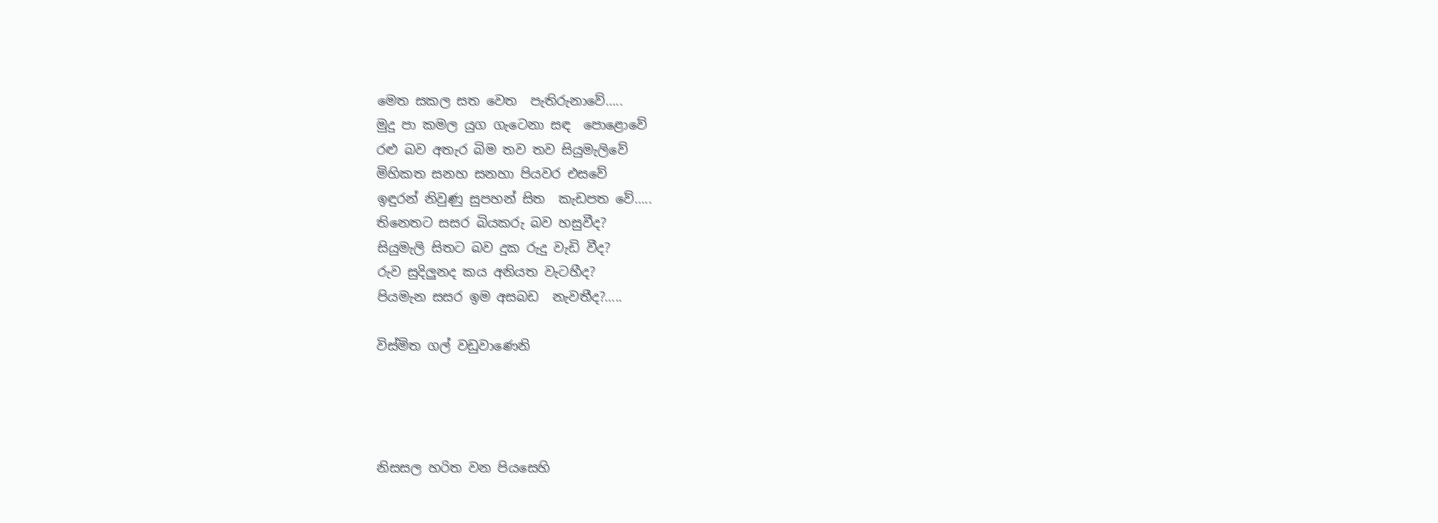මෙත සකල සත වෙත  පැතිරුනාවේ…..
මුදු පා කමල යුග ගැටෙනා සඳ  පොළොවේ
රළු බව අතැර බිම තව තව සියුමැලිවේ
මිහිකත සනහ සනහා පියවර එසවේ
ඉඳුරන් නිවුණු සුපහන් සිත  කැඩපත වේ…..
තිනෙතට සසර බියකරු බව හසුවීද?
සියුමැලි සිතට බව දුක රුදු වැඩි වීද?
රුව සුදිලුනද කය අනියත වැටහීද?
පියමැන සසර ඉම අසබඩ  නැවතීද?…..

විස්මිත ගල් වඩුවාණෙනි




නිසසල හරිත වන පියසෙහි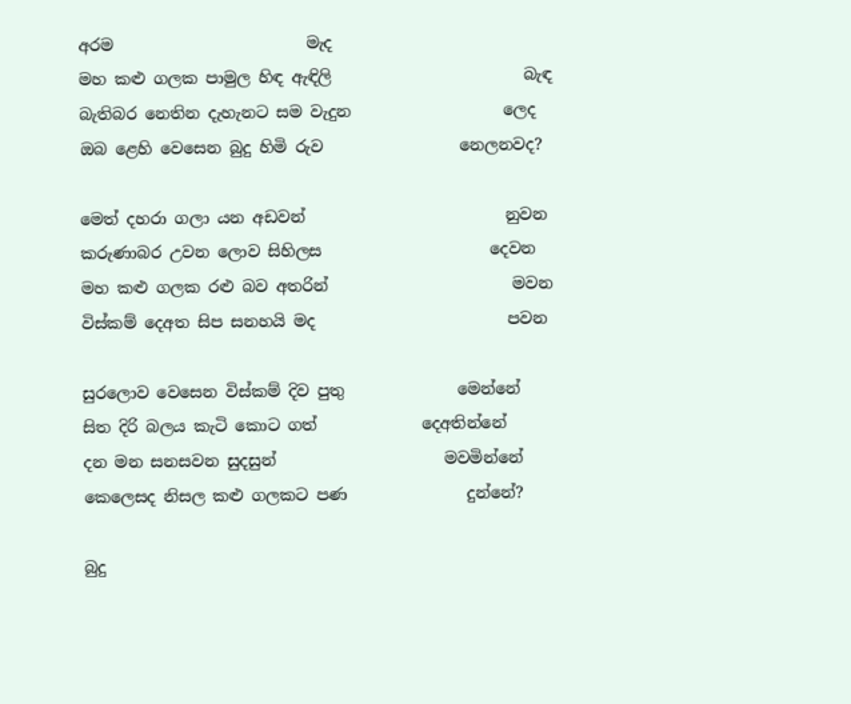අරම                        මැද
මහ කළු ගලක පාමුල හිඳ ඇඳිලි                        බැඳ
බැතිබර නෙතින දැහැනට සම වැදුන                   ලෙද
ඔබ ළෙහි වෙසෙන බුදු හිමි රුව                 නෙලනවද?

මෙත් දහරා ගලා යන අඩවන්                         නුවන
කරුණාබර උවන ලොව සිහිලස                     දෙවන
මහ කළු ගලක රළු බව අතරින්                       මවන
විස්කම් දෙඅත සිප සනහයි මද                        පවන

සුරලොව වෙසෙන විස්කම් දිව පුතු              මෙන්නේ
සිත දිරි බලය කැටි කොට ගත්             දෙඅතින්නේ
දන මන සනසවන සුදසුන්                     මවමින්නේ
කෙලෙසද නිසල කළු ගලකට පණ               දුන්නේ?

බුදු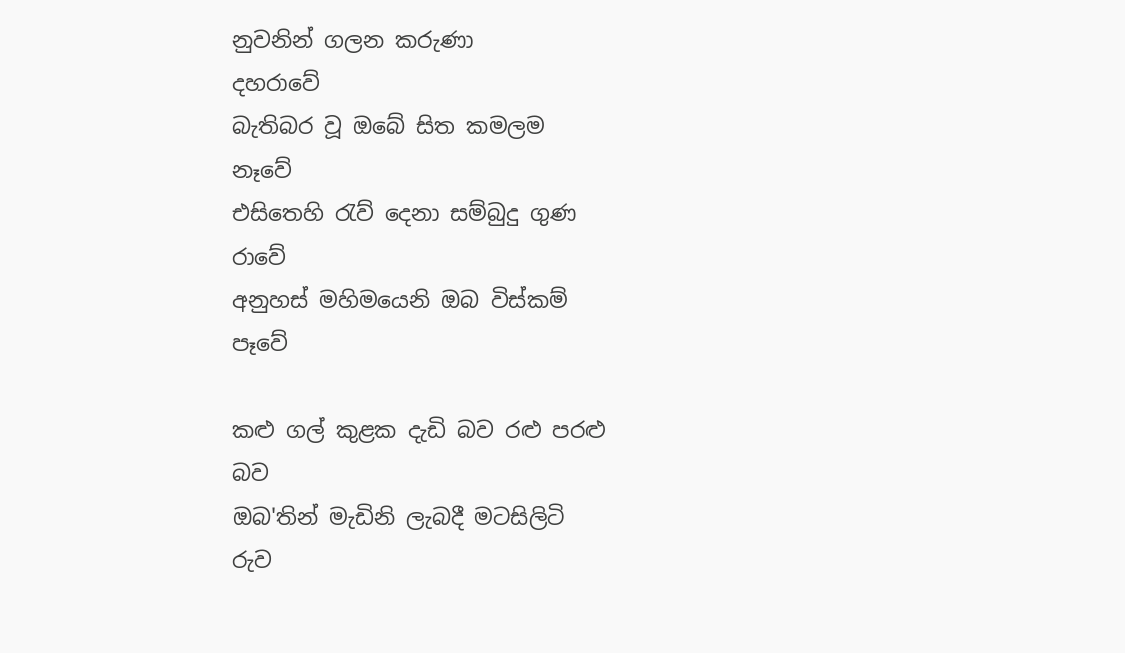නුවනින් ගලන කරුණා                        දහරාවේ
බැතිබර වූ ඔබේ සිත කමලම                        නෑවේ
එසිතෙහි රැව් දෙනා සම්බුදු ගුණ                      රාවේ
අනුහස් මහිමයෙනි ඔබ විස්කම්                      පෑවේ

කළු ගල් කුළක දැඩි බව රළු පරළු                     බව
ඔබ'තින් මැඩිනි ලැබදී මටසිලිටි                         රුව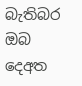බැතිබර ඔබ දෙඅත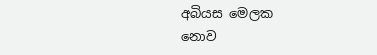අබියස මෙලක                  නොව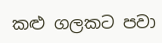කළු ගලකට පවා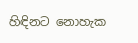හිඳිනට නොහැක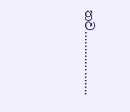තව……………….